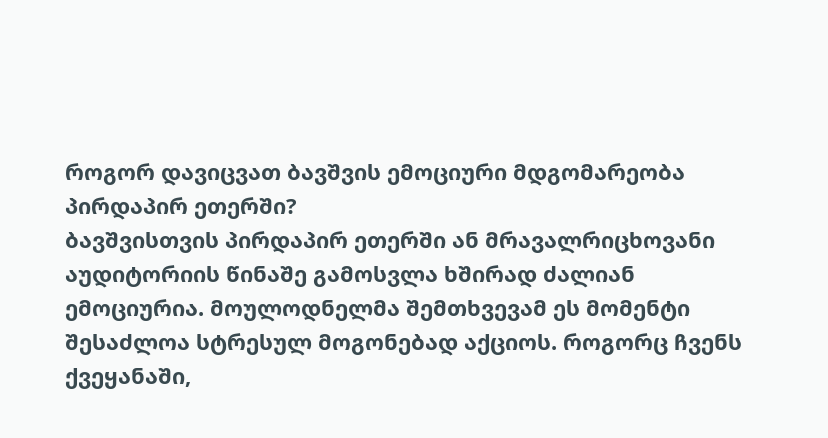როგორ დავიცვათ ბავშვის ემოციური მდგომარეობა პირდაპირ ეთერში?
ბავშვისთვის პირდაპირ ეთერში ან მრავალრიცხოვანი აუდიტორიის წინაშე გამოსვლა ხშირად ძალიან ემოციურია. მოულოდნელმა შემთხვევამ ეს მომენტი შესაძლოა სტრესულ მოგონებად აქციოს. როგორც ჩვენს ქვეყანაში,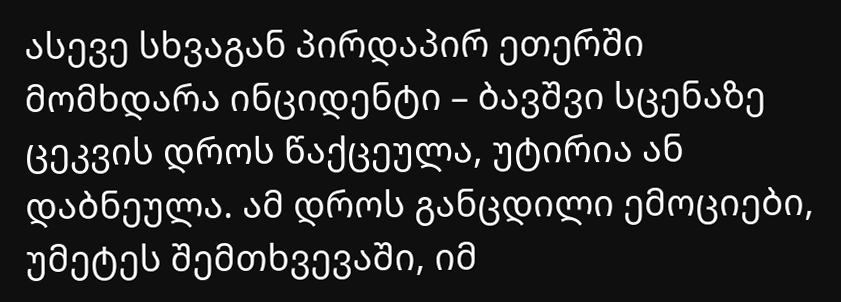ასევე სხვაგან პირდაპირ ეთერში მომხდარა ინციდენტი – ბავშვი სცენაზე ცეკვის დროს წაქცეულა, უტირია ან დაბნეულა. ამ დროს განცდილი ემოციები, უმეტეს შემთხვევაში, იმ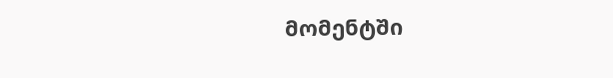მომენტში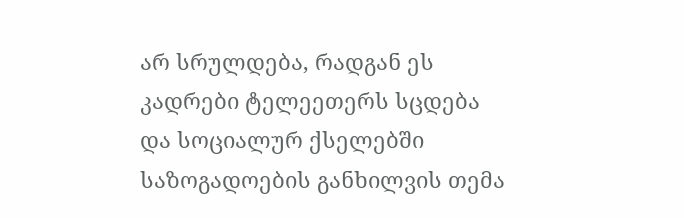არ სრულდება, რადგან ეს კადრები ტელეეთერს სცდება და სოციალურ ქსელებში საზოგადოების განხილვის თემა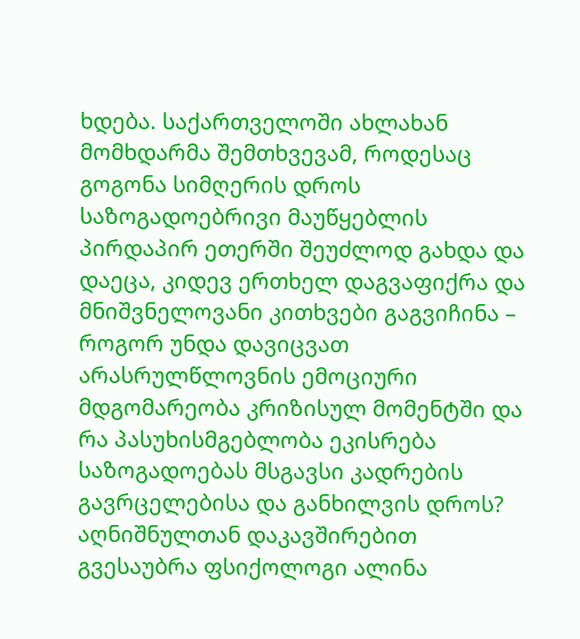ხდება. საქართველოში ახლახან მომხდარმა შემთხვევამ, როდესაც გოგონა სიმღერის დროს საზოგადოებრივი მაუწყებლის პირდაპირ ეთერში შეუძლოდ გახდა და დაეცა, კიდევ ერთხელ დაგვაფიქრა და მნიშვნელოვანი კითხვები გაგვიჩინა – როგორ უნდა დავიცვათ არასრულწლოვნის ემოციური მდგომარეობა კრიზისულ მომენტში და რა პასუხისმგებლობა ეკისრება საზოგადოებას მსგავსი კადრების გავრცელებისა და განხილვის დროს? აღნიშნულთან დაკავშირებით გვესაუბრა ფსიქოლოგი ალინა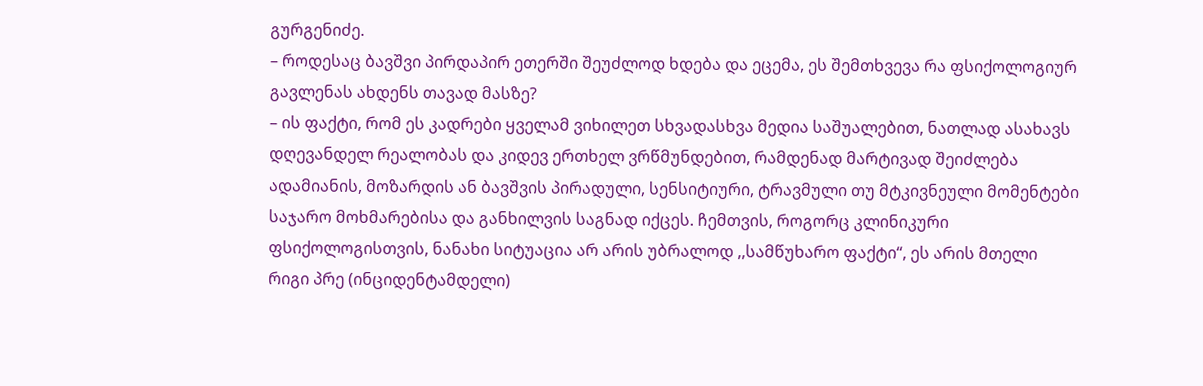გურგენიძე.
– როდესაც ბავშვი პირდაპირ ეთერში შეუძლოდ ხდება და ეცემა, ეს შემთხვევა რა ფსიქოლოგიურ გავლენას ახდენს თავად მასზე?
– ის ფაქტი, რომ ეს კადრები ყველამ ვიხილეთ სხვადასხვა მედია საშუალებით, ნათლად ასახავს დღევანდელ რეალობას და კიდევ ერთხელ ვრწმუნდებით, რამდენად მარტივად შეიძლება ადამიანის, მოზარდის ან ბავშვის პირადული, სენსიტიური, ტრავმული თუ მტკივნეული მომენტები საჯარო მოხმარებისა და განხილვის საგნად იქცეს. ჩემთვის, როგორც კლინიკური ფსიქოლოგისთვის, ნანახი სიტუაცია არ არის უბრალოდ ,,სამწუხარო ფაქტი“, ეს არის მთელი რიგი პრე (ინციდენტამდელი)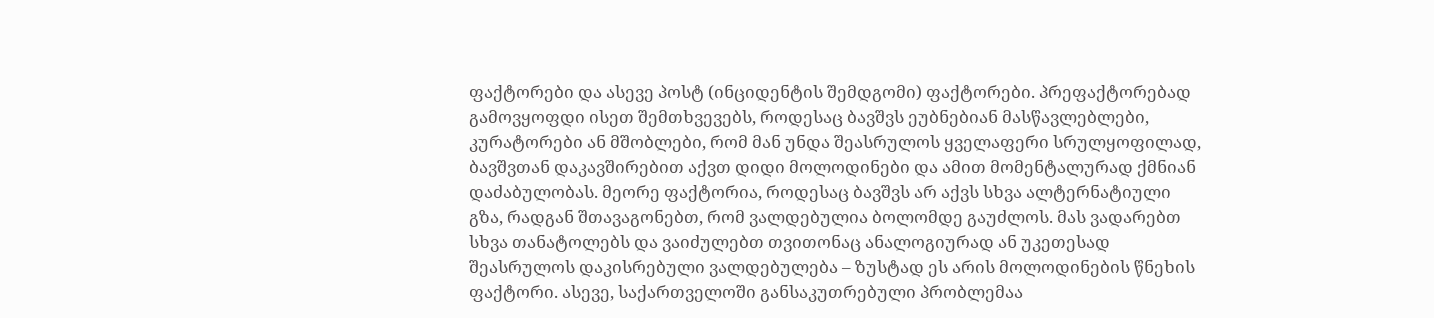ფაქტორები და ასევე პოსტ (ინციდენტის შემდგომი) ფაქტორები. პრეფაქტორებად გამოვყოფდი ისეთ შემთხვევებს, როდესაც ბავშვს ეუბნებიან მასწავლებლები, კურატორები ან მშობლები, რომ მან უნდა შეასრულოს ყველაფერი სრულყოფილად, ბავშვთან დაკავშირებით აქვთ დიდი მოლოდინები და ამით მომენტალურად ქმნიან დაძაბულობას. მეორე ფაქტორია, როდესაც ბავშვს არ აქვს სხვა ალტერნატიული გზა, რადგან შთავაგონებთ, რომ ვალდებულია ბოლომდე გაუძლოს. მას ვადარებთ სხვა თანატოლებს და ვაიძულებთ თვითონაც ანალოგიურად ან უკეთესად შეასრულოს დაკისრებული ვალდებულება – ზუსტად ეს არის მოლოდინების წნეხის ფაქტორი. ასევე, საქართველოში განსაკუთრებული პრობლემაა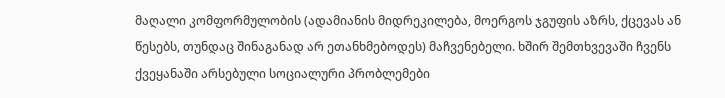მაღალი კომფორმულობის (ადამიანის მიდრეკილება, მოერგოს ჯგუფის აზრს, ქცევას ან წესებს, თუნდაც შინაგანად არ ეთანხმებოდეს) მაჩვენებელი. ხშირ შემთხვევაში ჩვენს ქვეყანაში არსებული სოციალური პრობლემები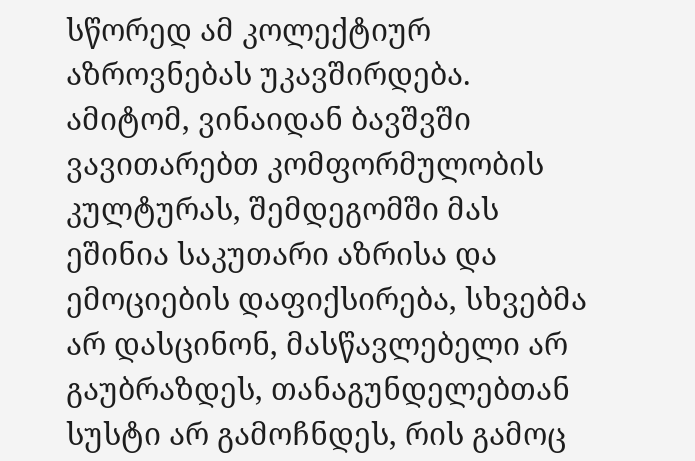სწორედ ამ კოლექტიურ აზროვნებას უკავშირდება. ამიტომ, ვინაიდან ბავშვში ვავითარებთ კომფორმულობის კულტურას, შემდეგომში მას ეშინია საკუთარი აზრისა და ემოციების დაფიქსირება, სხვებმა არ დასცინონ, მასწავლებელი არ გაუბრაზდეს, თანაგუნდელებთან სუსტი არ გამოჩნდეს, რის გამოც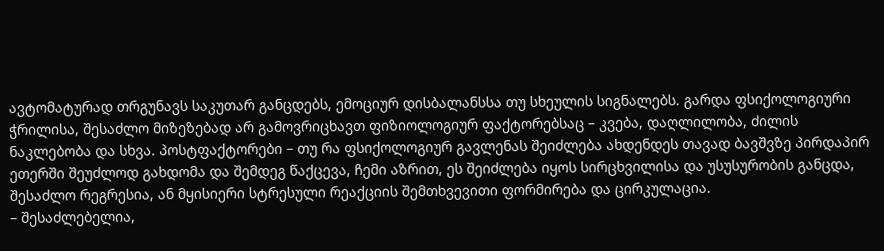ავტომატურად თრგუნავს საკუთარ განცდებს, ემოციურ დისბალანსსა თუ სხეულის სიგნალებს. გარდა ფსიქოლოგიური ჭრილისა, შესაძლო მიზეზებად არ გამოვრიცხავთ ფიზიოლოგიურ ფაქტორებსაც – კვება, დაღლილობა, ძილის ნაკლებობა და სხვა. პოსტფაქტორები – თუ რა ფსიქოლოგიურ გავლენას შეიძლება ახდენდეს თავად ბავშვზე პირდაპირ ეთერში შეუძლოდ გახდომა და შემდეგ წაქცევა, ჩემი აზრით, ეს შეიძლება იყოს სირცხვილისა და უსუსურობის განცდა, შესაძლო რეგრესია, ან მყისიერი სტრესული რეაქციის შემთხვევითი ფორმირება და ცირკულაცია.
– შესაძლებელია,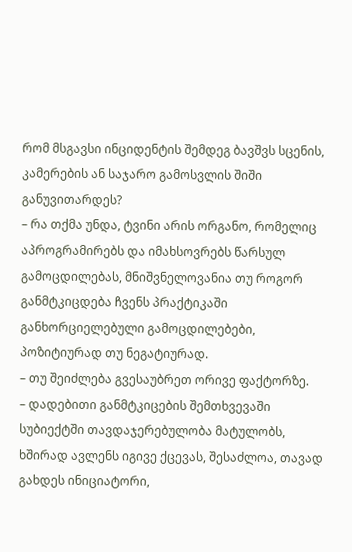რომ მსგავსი ინციდენტის შემდეგ ბავშვს სცენის, კამერების ან საჯარო გამოსვლის შიში განუვითარდეს?
– რა თქმა უნდა, ტვინი არის ორგანო, რომელიც აპროგრამირებს და იმახსოვრებს წარსულ გამოცდილებას, მნიშვნელოვანია თუ როგორ განმტკიცდება ჩვენს პრაქტიკაში განხორციელებული გამოცდილებები, პოზიტიურად თუ ნეგატიურად.
– თუ შეიძლება გვესაუბრეთ ორივე ფაქტორზე.
– დადებითი განმტკიცების შემთხვევაში სუბიექტში თავდაჯერებულობა მატულობს, ხშირად ავლენს იგივე ქცევას, შესაძლოა, თავად გახდეს ინიციატორი,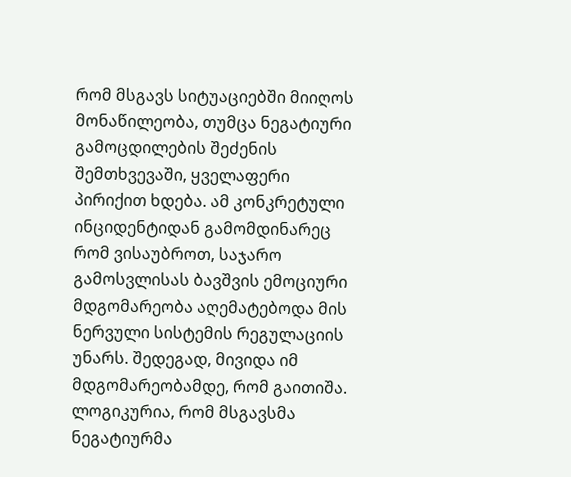რომ მსგავს სიტუაციებში მიიღოს მონაწილეობა, თუმცა ნეგატიური გამოცდილების შეძენის შემთხვევაში, ყველაფერი პირიქით ხდება. ამ კონკრეტული ინციდენტიდან გამომდინარეც რომ ვისაუბროთ, საჯარო გამოსვლისას ბავშვის ემოციური მდგომარეობა აღემატებოდა მის ნერვული სისტემის რეგულაციის უნარს. შედეგად, მივიდა იმ მდგომარეობამდე, რომ გაითიშა. ლოგიკურია, რომ მსგავსმა ნეგატიურმა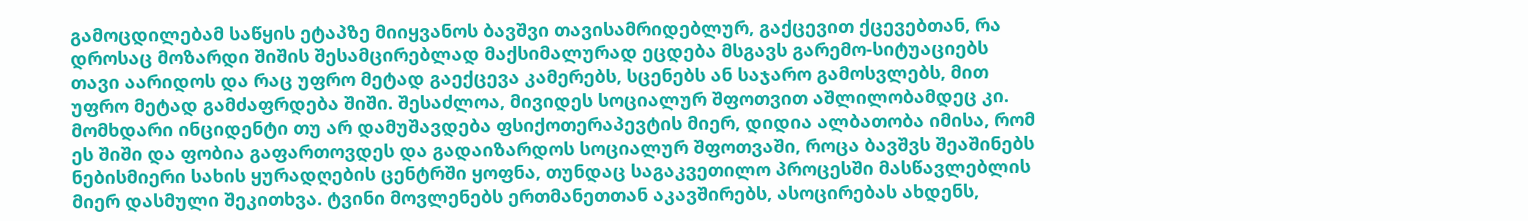გამოცდილებამ საწყის ეტაპზე მიიყვანოს ბავშვი თავისამრიდებლურ, გაქცევით ქცევებთან, რა დროსაც მოზარდი შიშის შესამცირებლად მაქსიმალურად ეცდება მსგავს გარემო-სიტუაციებს თავი აარიდოს და რაც უფრო მეტად გაექცევა კამერებს, სცენებს ან საჯარო გამოსვლებს, მით უფრო მეტად გამძაფრდება შიში. შესაძლოა, მივიდეს სოციალურ შფოთვით აშლილობამდეც კი. მომხდარი ინციდენტი თუ არ დამუშავდება ფსიქოთერაპევტის მიერ, დიდია ალბათობა იმისა, რომ ეს შიში და ფობია გაფართოვდეს და გადაიზარდოს სოციალურ შფოთვაში, როცა ბავშვს შეაშინებს ნებისმიერი სახის ყურადღების ცენტრში ყოფნა, თუნდაც საგაკვეთილო პროცესში მასწავლებლის მიერ დასმული შეკითხვა. ტვინი მოვლენებს ერთმანეთთან აკავშირებს, ასოცირებას ახდენს,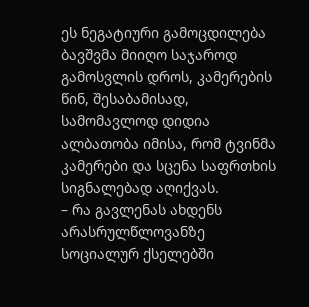ეს ნეგატიური გამოცდილება ბავშვმა მიიღო საჯაროდ გამოსვლის დროს, კამერების წინ, შესაბამისად, სამომავლოდ დიდია ალბათობა იმისა, რომ ტვინმა კამერები და სცენა საფრთხის სიგნალებად აღიქვას.
– რა გავლენას ახდენს არასრულწლოვანზე სოციალურ ქსელებში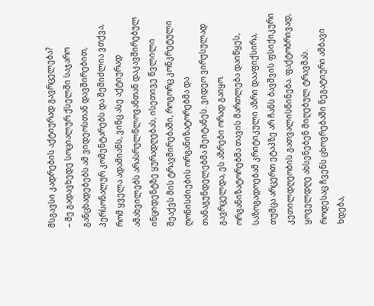მსგავსი კადრების აქტიურად გავრცელება?
– მე გადავხედე სოციალურ ქსელში საჯარო განცხადებებს ამ ვიდეოსთან დავშირებით, პერსონალურ კომენტარებს და შემიძლია ვთქვა, რომ ყველა ადამიანს, ვინც ასე აქტიურად ამახვილებს არასრულწლოვანთან დაკავშირებულ ინციდენტზე ყურადღებას, ისეთივე წვლილი შეაქვს მის ტრავმირებაში, როგორც კონკრეტული ღონისძიების ორგანიზატორებმა და თანაგუნდელებმა შეიტანეს. ვიდეო ვირუსულად გავრცელდა, ეს აზრები ორად გაიყო. ორგანიზატორებმა თავის მართლება დაიწყეს, საზოგადოებამ კრიტიკული აზრი დააფიქსირა, თუმცა არცერთ ეტაპზე არ ჩანს ბავშვის ფსიქიკური კეთილდღეობის გათვალისწინება. ფაქტობრივად, ყოველდღე ახსენებენ მიღებულ ტრავმას. როდესაც ჩვენს ცხოვრებაში ნეგატიური ამბავი ხდება,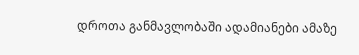დროთა განმავლობაში ადამიანები ამაზე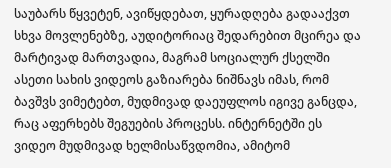საუბარს წყვეტენ, ავიწყდებათ, ყურადღება გადააქვთ სხვა მოვლენებზე, აუდიტორიაც შედარებით მცირეა და მარტივად მართვადია, მაგრამ სოციალურ ქსელში ასეთი სახის ვიდეოს გაზიარება ნიშნავს იმას, რომ ბავშვს ვიმეტებთ, მუდმივად დაეუფლოს იგივე განცდა, რაც აფერხებს შეგუების პროცესს. ინტერნეტში ეს ვიდეო მუდმივად ხელმისაწვდომია, ამიტომ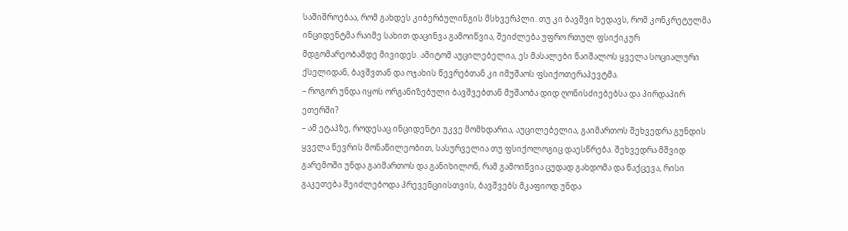საშიშროებაა, რომ გახდეს კიბერბულინგის მსხვერპლი. თუ კი ბავშვი ხედავს, რომ კონკრეტულმა ინციდენტმა რაიმე სახით დაცინვა გამოიწვია, შეიძლება უფრო რთულ ფსიქიკურ მდგომარეობამდე მივიდეს. ამიტომ აუცილებელია, ეს მასალები წაიშალოს ყველა სოციალური ქსელიდან, ბავშვთან და ოჯახის წევრებთან კი იმუშაოს ფსიქოთერაპევტმა.
– როგორ უნდა იყოს ორგანიზებული ბავშვებთან მუშაობა დიდ ღონისძიებებსა და პირდაპირ ეთერში?
– ამ ეტაპზე, როდესაც ინციდენტი უკვე მომხდარია, აუცილებელია, გაიმართოს შეხვედრა გუნდის ყველა წევრის მონაწილეობით, სასურველია თუ ფსიქოლოგიც დაესწრება. შეხვედრა მშვიდ გარემოში უნდა გაიმართოს და განიხილონ, რამ გამოიწვია ცუდად გახდომა და წაქცევა, რისი გაკეთება შეიძლებოდა პრევენციისთვის, ბავშვებს მკაფიოდ უნდა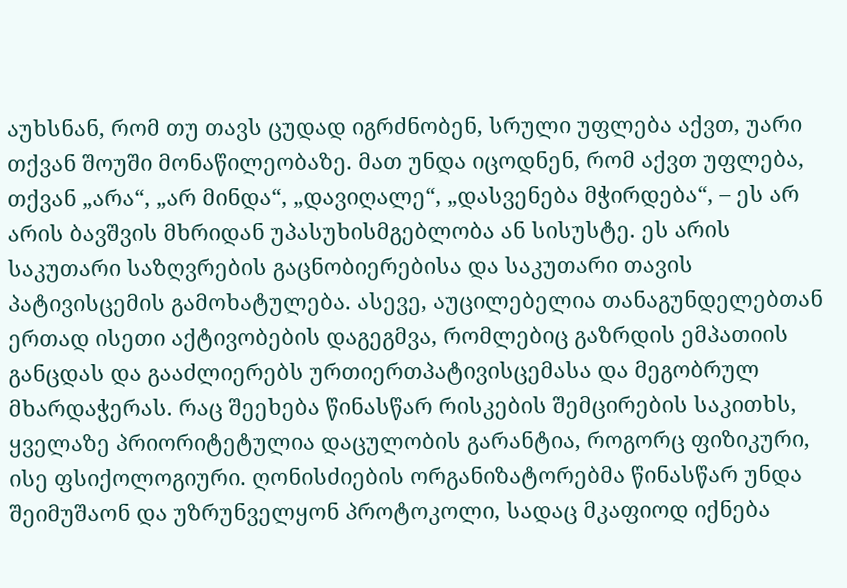აუხსნან, რომ თუ თავს ცუდად იგრძნობენ, სრული უფლება აქვთ, უარი თქვან შოუში მონაწილეობაზე. მათ უნდა იცოდნენ, რომ აქვთ უფლება, თქვან „არა“, „არ მინდა“, „დავიღალე“, „დასვენება მჭირდება“, – ეს არ არის ბავშვის მხრიდან უპასუხისმგებლობა ან სისუსტე. ეს არის საკუთარი საზღვრების გაცნობიერებისა და საკუთარი თავის პატივისცემის გამოხატულება. ასევე, აუცილებელია თანაგუნდელებთან ერთად ისეთი აქტივობების დაგეგმვა, რომლებიც გაზრდის ემპათიის განცდას და გააძლიერებს ურთიერთპატივისცემასა და მეგობრულ მხარდაჭერას. რაც შეეხება წინასწარ რისკების შემცირების საკითხს, ყველაზე პრიორიტეტულია დაცულობის გარანტია, როგორც ფიზიკური, ისე ფსიქოლოგიური. ღონისძიების ორგანიზატორებმა წინასწარ უნდა შეიმუშაონ და უზრუნველყონ პროტოკოლი, სადაც მკაფიოდ იქნება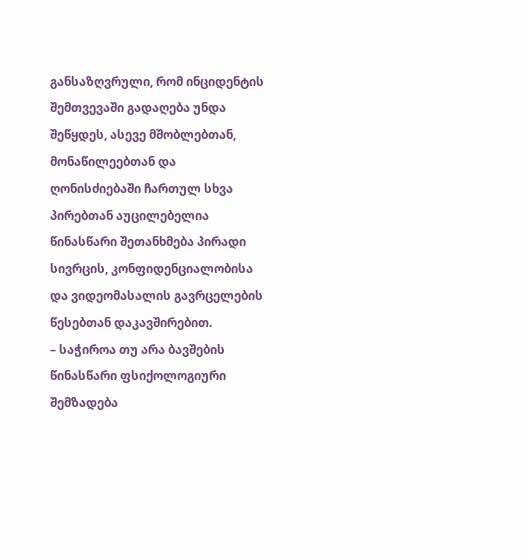განსაზღვრული, რომ ინციდენტის შემთვევაში გადაღება უნდა შეწყდეს, ასევე მშობლებთან, მონაწილეებთან და ღონისძიებაში ჩართულ სხვა პირებთან აუცილებელია წინასწარი შეთანხმება პირადი სივრცის, კონფიდენციალობისა და ვიდეომასალის გავრცელების წესებთან დაკავშირებით.
– საჭიროა თუ არა ბავშების წინასწარი ფსიქოლოგიური შემზადება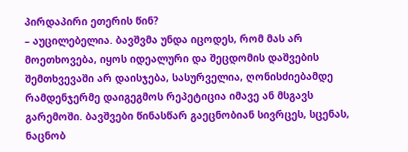პირდაპირი ეთერის წინ?
– აუცილებელია. ბავშვმა უნდა იცოდეს, რომ მას არ მოეთხოვება, იყოს იდეალური და შეცდომის დაშვების შემთხვევაში არ დაისჯება, სასურველია, ღონისძიებამდე რამდენჯერმე დაიგეგმოს რეპეტიცია იმავე ან მსგავს გარემოში. ბავშვები წინასწარ გაეცნობიან სივრცეს, სცენას, ნაცნობ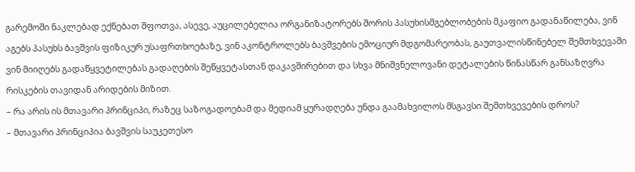გარემოში ნაკლებად ექნებათ შფოთვა, ასევე, აუცილებელია ორგანიზატორებს შორის პასუხისმგებლობების მკაფიო გადანაწილება, ვინ აგებს პასუხს ბავშვის ფიზიკურ უსაფრთხოებაზე, ვინ აკონტროლებს ბავშვების ემოციურ მდგომარეობას, გაუთვალისწინებელ შემთხვევაში ვინ მიიღებს გადაწყვეტილებას გადაღების შეწყვეტასთან დაკავშირებით და სხვა მნიშვნელოვანი დეტალების წინასწარ განსაზღვრა რისკების თავიდან არიდების მიზით.
– რა არის ის მთავარი პრინციპი, რაზეც საზოგადოებამ და მედიამ ყურადღება უნდა გაამახვილოს მსგავსი შემთხვევების დროს?
– მთავარი პრინციპია ბავშვის საუკეთესო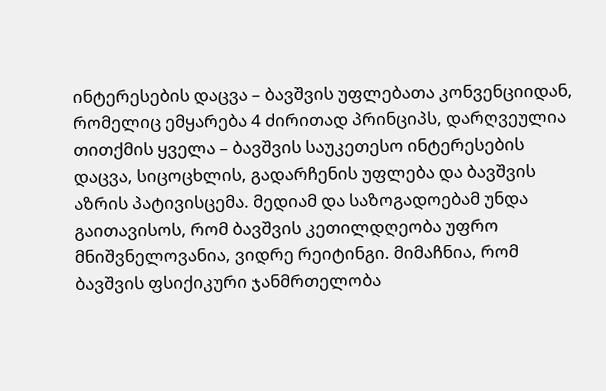ინტერესების დაცვა – ბავშვის უფლებათა კონვენციიდან, რომელიც ემყარება 4 ძირითად პრინციპს, დარღვეულია თითქმის ყველა – ბავშვის საუკეთესო ინტერესების დაცვა, სიცოცხლის, გადარჩენის უფლება და ბავშვის აზრის პატივისცემა. მედიამ და საზოგადოებამ უნდა გაითავისოს, რომ ბავშვის კეთილდღეობა უფრო მნიშვნელოვანია, ვიდრე რეიტინგი. მიმაჩნია, რომ ბავშვის ფსიქიკური ჯანმრთელობა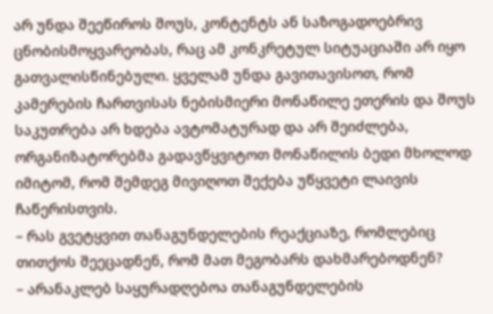არ უნდა შეეწიროს შოუს, კონტენტს ან საზოგადოებრივ ცნობისმოყვარეობას, რაც ამ კონკრეტულ სიტუაციაში არ იყო გათვალისწინებული. ყველამ უნდა გავითავისოთ, რომ კამერების ჩართვისას ნებისმიერი მონაწილე ეთერის და შოუს საკუთრება არ ხდება ავტომატურად და არ შეიძლება, ორგანიზატორებმა გადავწყვიტოთ მონაწილის ბედი მხოლოდ იმიტომ, რომ შემდეგ მივიღოთ შექება უწყვეტი ლაივის ჩაწერისთვის.
– რას გვეტყვით თანაგუნდელების რეაქციაზე, რომლებიც თითქოს შეეცადნენ, რომ მათ მეგობარს დახმარებოდნენ?
– არანაკლებ საყურადღებოა თანაგუნდელების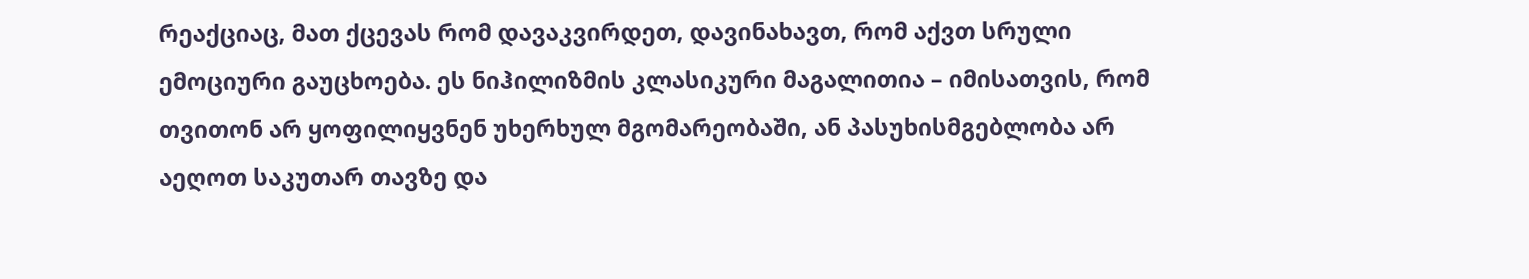რეაქციაც, მათ ქცევას რომ დავაკვირდეთ, დავინახავთ, რომ აქვთ სრული ემოციური გაუცხოება. ეს ნიჰილიზმის კლასიკური მაგალითია – იმისათვის, რომ თვითონ არ ყოფილიყვნენ უხერხულ მგომარეობაში, ან პასუხისმგებლობა არ აეღოთ საკუთარ თავზე და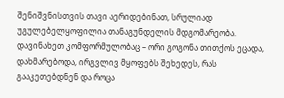შენიშვნისთვის თავი აერიდებინათ, სრულიად უგულებელყოფილია თანაგუნდელის მდგომარეობა. დავინახეთ კომფორმულობაც – ორი გოგონა თითქოს ეცადა, დახმარებოდა, ირგვლივ მყოფებს შეხედეს, რას გააკეთებდნენ და როცა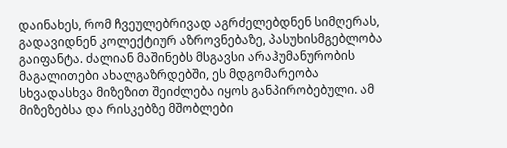დაინახეს, რომ ჩვეულებრივად აგრძელებდნენ სიმღერას, გადავიდნენ კოლექტიურ აზროვნებაზე, პასუხისმგებლობა გაიფანტა. ძალიან მაშინებს მსგავსი არაჰუმანურობის მაგალითები ახალგაზრდებში, ეს მდგომარეობა სხვადასხვა მიზეზით შეიძლება იყოს განპირობებული. ამ მიზეზებსა და რისკებზე მშობლები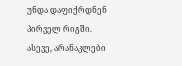უნდა დაფიქრდნენ პირველ რიგში. ასევე, არანაკლები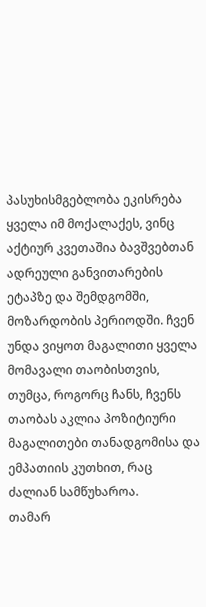პასუხისმგებლობა ეკისრება ყველა იმ მოქალაქეს, ვინც აქტიურ კვეთაშია ბავშვებთან ადრეული განვითარების ეტაპზე და შემდგომში, მოზარდობის პერიოდში. ჩვენ უნდა ვიყოთ მაგალითი ყველა მომავალი თაობისთვის, თუმცა, როგორც ჩანს, ჩვენს თაობას აკლია პოზიტიური მაგალითები თანადგომისა და ემპათიის კუთხით, რაც ძალიან სამწუხაროა.
თამარ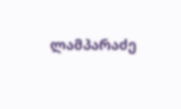ლამპარაძე